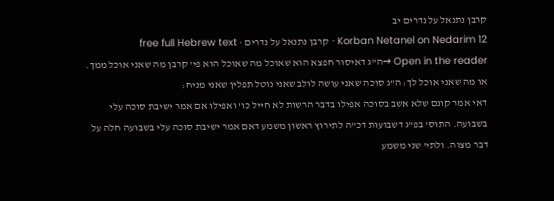קרבן נתנאל על נדרים יב
Korban Netanel on Nedarim 12 · קרבן נתנאל על נדרים · free full Hebrew text
Open in the reader →ה"ג דאיסור חפצא הוא שאוכל מה שאוכל הוא פי' קרבן מה שאני אוכל ממך. או מה שאני אוכל לך: ה"ג סוכה שאני עושה לולב שאני נוטל תפלין שאני מניח:
דאי אמר קונם שלא אשב בסוכה אפילו בדבר הרשות לא חייל כו' ואפילו אם אמר ישיבת סוכה עלי בשבועה. התוס' בפ"ג דשבועות דכ"ה לתירוץ ראשון משמע דאם אמר ישיבת סוכה עלי בשבועה חלה על דבר מצוה. ולתי' שני משמע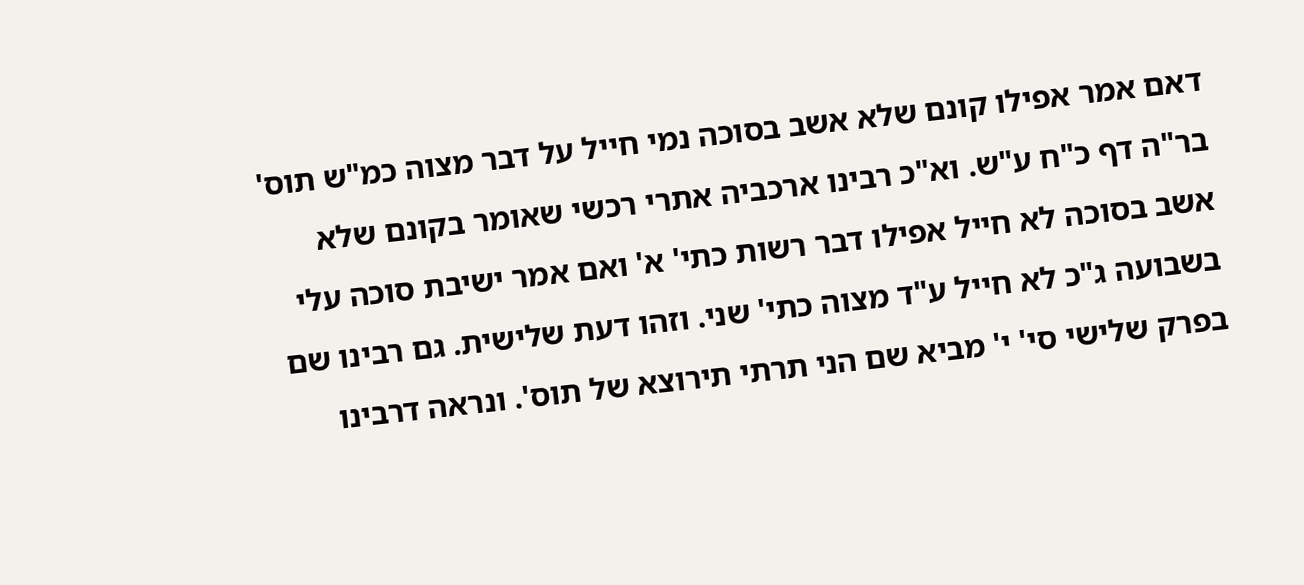דאם אמר אפילו קונם שלא אשב בסוכה נמי חייל על דבר מצוה כמ"ש תוס' בר"ה דף כ"ח ע"ש. וא"כ רבינו ארכביה אתרי רכשי שאומר בקונם שלא אשב בסוכה לא חייל אפילו דבר רשות כתי' א' ואם אמר ישיבת סוכה עלי בשבועה ג"כ לא חייל ע"ד מצוה כתי' שני. וזהו דעת שלישית. גם רבינו שם בפרק שלישי סי' י' מביא שם הני תרתי תירוצא של תוס'. ונראה דרבינו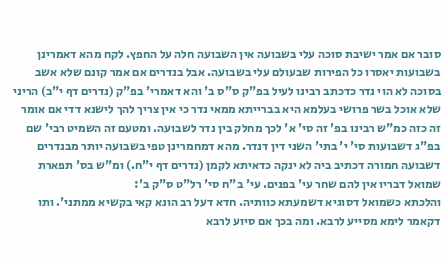סובר אם אמר ישיבת סוכה עלי בשבועה אין השבועה חלה על החפץ. לקח מהא דאמרינן בשבועות יאסרו כל הפירות שבעולם עלי בשבועה. אבל בנדרים אם אמר קונם שלא אשב בסוכה לא הוי נדר כדכתב רבינו לעיל בפ"ק ס"ס ב' והא דאמרי' בפ"ק (נדרים דף י"ב) הריני שלא אוכל בשר פרושי בעלמא היא בברייתא ממאי נדר כי אין צריך להך לישנא דדי אם אומר זה כזה כמ"ש רבינו בפ' זה סי' א' לכך מחלק בין נדר לשבועה. ומטעם זה השמיט רבי' שם בפ"ג דשבועות סי' י' בתי' השני דין דנדר. מהא דמחמרינן טפי בשבועה יותר מבנדרים דשבועה חמורה דכתיב ביה לא ינקה כדאיתא לקמן (נדרים דף י"ח.) ומ"ש בס' תפארת שמואל דבריו אין להם שחר עי' בפנים. עי' ב"ח סי' רל"ט ס"ק ב':
והלכתא כשמואל דסוגיא דשמעתא כוותיה. חדא דעל רב הונא קאי בקשיא ממתני'. ותו דקאמר לימא מסייע לרבא. ומה בכך אם סיוע לרבא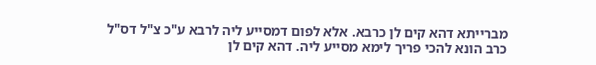מברייתא דהא קים לן כרבא. אלא לפום דמסייע ליה לרבא ע"כ צ"ל דס"ל כרב הונא להכי פריך לימא מסייע ליה. דהא קים לן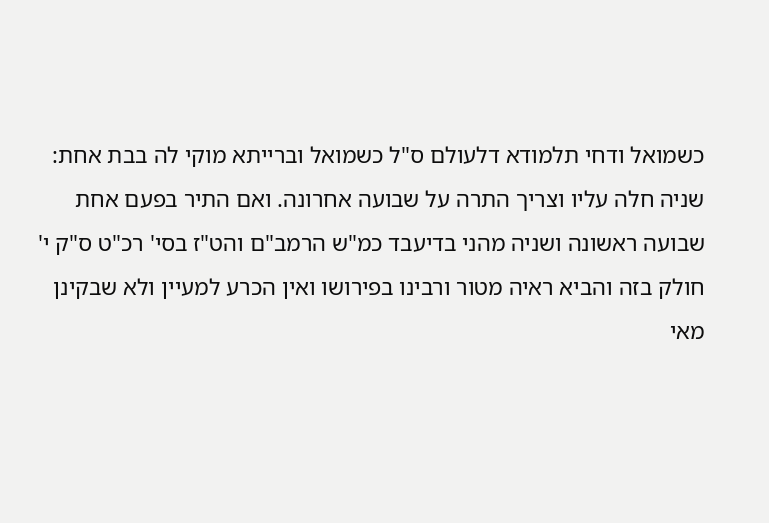כשמואל ודחי תלמודא דלעולם ס"ל כשמואל וברייתא מוקי לה בבת אחת:
שניה חלה עליו וצריך התרה על שבועה אחרונה. ואם התיר בפעם אחת שבועה ראשונה ושניה מהני בדיעבד כמ"ש הרמב"ם והט"ז בסי' רכ"ט ס"ק י' חולק בזה והביא ראיה מטור ורבינו בפירושו ואין הכרע למעיין ולא שבקינן מאי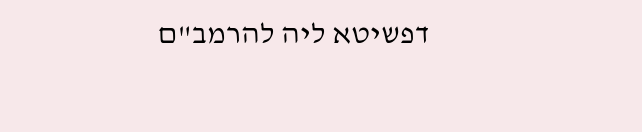דפשיטא ליה להרמב"ם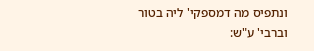ונתפיס מה דמספקי' ליה בטור וברבי' ע"ש: